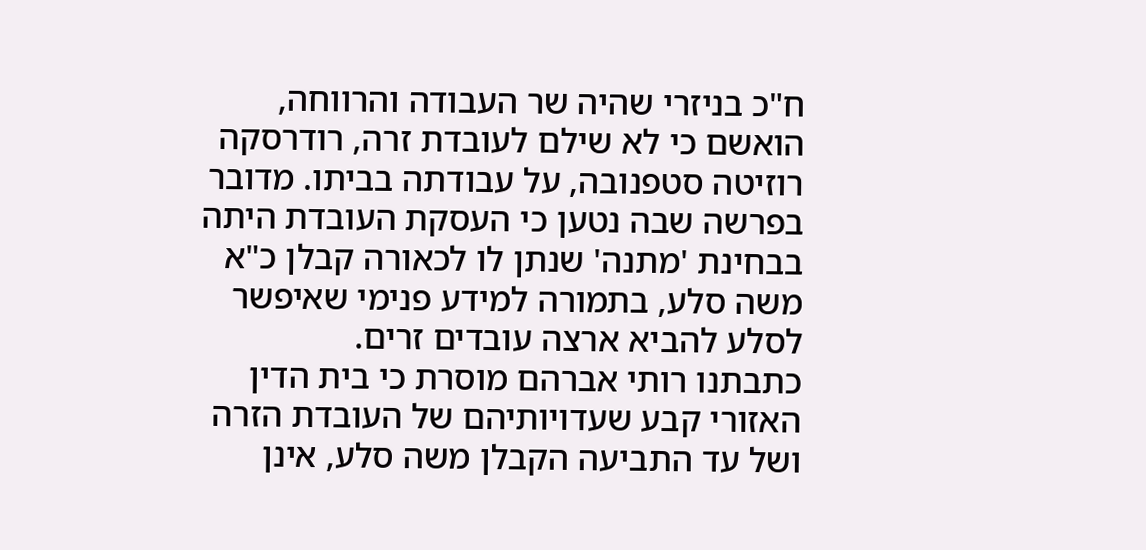ח"כ בניזרי שהיה שר העבודה והרווחה, הואשם כי לא שילם לעובדת זרה, רודרסקה רוזיטה סטפנובה, על עבודתה בביתו. מדובר בפרשה שבה נטען כי העסקת העובדת היתה בבחינת 'מתנה' שנתן לו לכאורה קבלן כ"א משה סלע, בתמורה למידע פנימי שאיפשר לסלע להביא ארצה עובדים זרים.
כתבתנו רותי אברהם מוסרת כי בית הדין האזורי קבע שעדויותיהם של העובדת הזרה ושל עד התביעה הקבלן משה סלע, אינן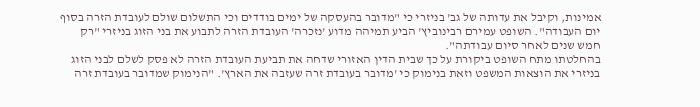אמינות, וקיבל את עדותה של גב' בניזרי כי "מדובר בהעסקה של ימים בודדים וכי התשלום שולם לעובדת הזרה בסוף יום העבודה". השופט עמירם רבינוביץ' הביע תמיהה מדוע 'נזכרה' העובדת הזרה לתבוע את בני הזוג בניזרי "רק חמש שנים לאחר סיום עבודתה".
בהחלטתו מתח השופט ביקורת על כך שבית הדין האזורי שדחה את תביעת העובדת הזרה לא פסק לשלם לבני הזוג בניזרי את הוצאות המשפט וזאת בנימוק כי 'מדובר בעובדת זרה שעזבה את הארץ'. "הנימוק שמדובר בעובדת זרה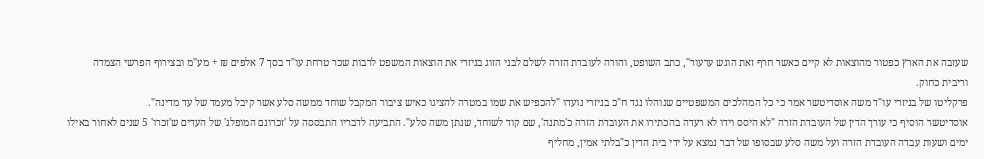שעזבה את הארץ כפטור מהוצאות לא קיים כאשר חרף זאת הוגש ערעור", כתב השופט, והורה לעובדת הזרה לשלם לבני הזוג בניזרי את הוצאות המשפט לרבות שכר טרחת עו"ד בסך 7 אלפים ₪ + מע"מ ובצירוף הפרשי הצמדה וריבית כחוק.
פרקליטו של בניזרי עו"ד משה אוסדיטשר אמר כי כל המהלכים המשפטיים שנוהלו נגד ח"כ בניזרי נועדו "להכפיש את שמו במטרה להציגו כאיש ציבור המקבל שוחד ממשה סלע אשר קיבל מעמד של עד מדינה".
אוסדיטשר הוסיף כי עורך הדין של העובדת הזרה "לא היסס וידו לא רעדה בהכתירו את העובדת הזרה כ'מתנה', שם קוד לשוחד, שנתן משה סלע". התביעה לדבריו התבססה על 'זכרונם המופלג' של העדים ש'זכרו' 5 שנים לאחור באילו ימים ושעות עבדה העובדת הזרה ועל משה סלע שבסופו של דבר נמצא על ידי בית הדין כ"בלתי אמין, מחליף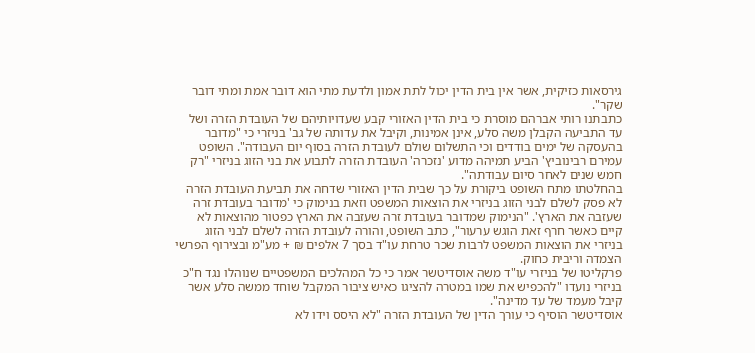גירסאות כזיקית, אשר אין בית הדין יכול לתת אמון ולדעת מתי הוא דובר אמת ומתי דובר שקר".
כתבתנו רותי אברהם מוסרת כי בית הדין האזורי קבע שעדויותיהם של העובדת הזרה ושל עד התביעה הקבלן משה סלע, אינן אמינות, וקיבל את עדותה של גב' בניזרי כי "מדובר בהעסקה של ימים בודדים וכי התשלום שולם לעובדת הזרה בסוף יום העבודה". השופט עמירם רבינוביץ' הביע תמיהה מדוע 'נזכרה' העובדת הזרה לתבוע את בני הזוג בניזרי "רק חמש שנים לאחר סיום עבודתה".
בהחלטתו מתח השופט ביקורת על כך שבית הדין האזורי שדחה את תביעת העובדת הזרה לא פסק לשלם לבני הזוג בניזרי את הוצאות המשפט וזאת בנימוק כי 'מדובר בעובדת זרה שעזבה את הארץ'. "הנימוק שמדובר בעובדת זרה שעזבה את הארץ כפטור מהוצאות לא קיים כאשר חרף זאת הוגש ערעור", כתב השופט, והורה לעובדת הזרה לשלם לבני הזוג בניזרי את הוצאות המשפט לרבות שכר טרחת עו"ד בסך 7 אלפים ₪ + מע"מ ובצירוף הפרשי הצמדה וריבית כחוק.
פרקליטו של בניזרי עו"ד משה אוסדיטשר אמר כי כל המהלכים המשפטיים שנוהלו נגד ח"כ בניזרי נועדו "להכפיש את שמו במטרה להציגו כאיש ציבור המקבל שוחד ממשה סלע אשר קיבל מעמד של עד מדינה".
אוסדיטשר הוסיף כי עורך הדין של העובדת הזרה "לא היסס וידו לא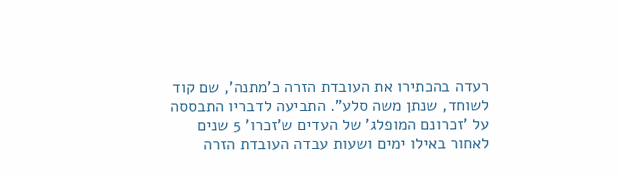רעדה בהכתירו את העובדת הזרה כ'מתנה', שם קוד לשוחד, שנתן משה סלע". התביעה לדבריו התבססה על 'זכרונם המופלג' של העדים ש'זכרו' 5 שנים לאחור באילו ימים ושעות עבדה העובדת הזרה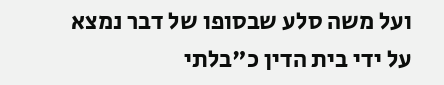ועל משה סלע שבסופו של דבר נמצא על ידי בית הדין כ"בלתי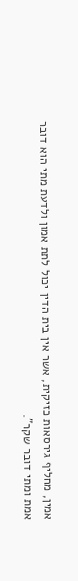אמין, מחליף גירסאות כזיקית, אשר אין בית הדין יכול לתת אמון ולדעת מתי הוא דובר אמת ומתי דובר שקר".